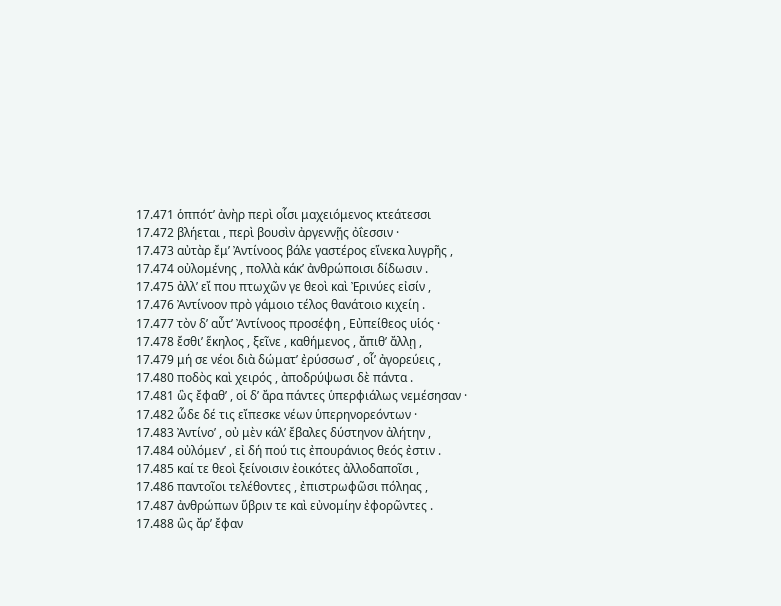17.471 ὁππότʹ ἀνὴρ περὶ οἷσι μαχειόμενος κτεάτεσσι
17.472 βλήεται , περὶ βουσὶν ἀργεννῇς ὀΐεσσιν ·
17.473 αὐτὰρ ἔμʹ Ἀντίνοος βάλε γαστέρος εἵνεκα λυγρῆς ,
17.474 οὐλομένης , πολλὰ κάκʹ ἀνθρώποισι δίδωσιν .
17.475 ἀλλʹ εἴ που πτωχῶν γε θεοὶ καὶ Ἐρινύες εἰσίν ,
17.476 Ἀντίνοον πρὸ γάμοιο τέλος θανάτοιο κιχείη .
17.477 τὸν δʹ αὖτʹ Ἀντίνοος προσέφη , Εὐπείθεος υἱός ·
17.478 ἔσθιʹ ἕκηλος , ξεῖνε , καθήμενος , ἄπιθʹ ἄλλῃ ,
17.479 μή σε νέοι διὰ δώματʹ ἐρύσσωσʹ , οἷʹ ἀγορεύεις ,
17.480 ποδὸς καὶ χειρός , ἀποδρύψωσι δὲ πάντα .
17.481 ὣς ἔφαθʹ , οἱ δʹ ἄρα πάντες ὑπερφιάλως νεμέσησαν ·
17.482 ὧδε δέ τις εἴπεσκε νέων ὑπερηνορεόντων ·
17.483 Ἀντίνοʹ , οὐ μὲν κάλʹ ἔβαλες δύστηνον ἀλήτην ,
17.484 οὐλόμενʹ , εἰ δή πού τις ἐπουράνιος θεός ἐστιν .
17.485 καί τε θεοὶ ξείνοισιν ἐοικότες ἀλλοδαποῖσι ,
17.486 παντοῖοι τελέθοντες , ἐπιστρωφῶσι πόληας ,
17.487 ἀνθρώπων ὕβριν τε καὶ εὐνομίην ἐφορῶντες .
17.488 ὣς ἄρʹ ἔφαν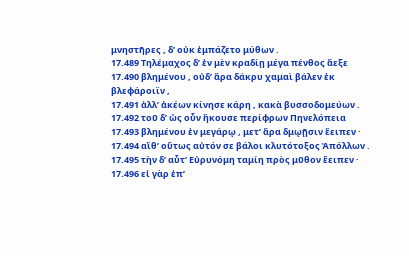μνηστῆρες , δʹ οὐκ ἐμπάζετο μύθων .
17.489 Τηλέμαχος δʹ ἐν μὲν κραδίῃ μέγα πένθος ἄεξε
17.490 βλημένου , οὐδʹ ἄρα δάκρυ χαμαὶ βάλεν ἐκ βλεφάροιϊν ,
17.491 ἀλλʹ ἀκέων κίνησε κάρη , κακὰ βυσσοδομεύων .
17.492 τοῦ δʹ ὡς οὖν ἤκουσε περίφρων Πηνελόπεια
17.493 βλημένου ἐν μεγάρῳ , μετʹ ἄρα δμῳῇσιν ἔειπεν ·
17.494 αἴθʹ οὕτως αὐτόν σε βάλοι κλυτότοξος Ἀπόλλων .
17.495 τὴν δʹ αὖτʹ Εὐρυνόμη ταμίη πρὸς μῦθον ἔειπεν ·
17.496 εἰ γὰρ ἐπʹ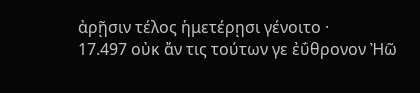ἀρῇσιν τέλος ἡμετέρῃσι γένοιτο ·
17.497 οὐκ ἄν τις τούτων γε ἐΰθρονον Ἠῶ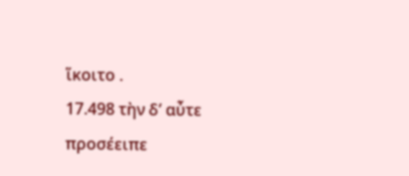ἵκοιτο .
17.498 τὴν δʹ αὖτε προσέειπε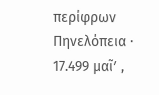περίφρων Πηνελόπεια ·
17.499 μαῖʹ ,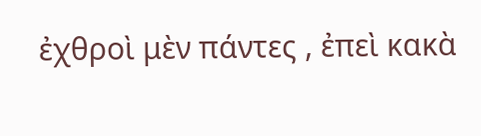ἐχθροὶ μὲν πάντες , ἐπεὶ κακὰ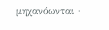μηχανόωνται ·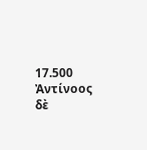17.500 Ἀντίνοος δὲ